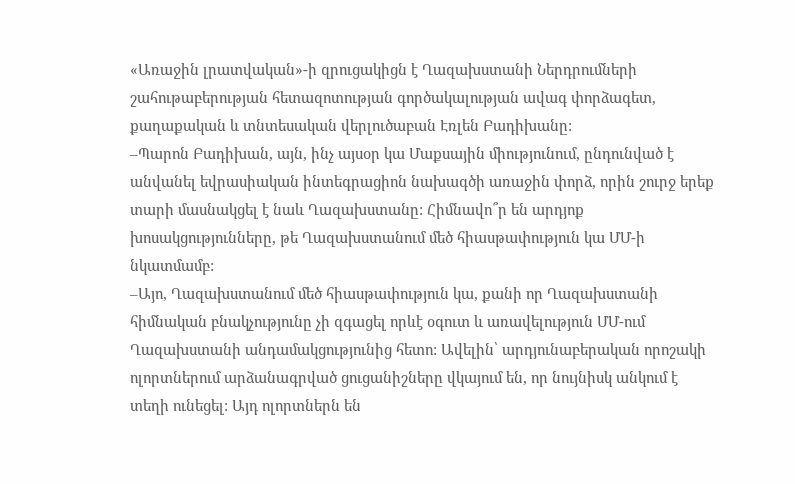«Առաջին լրատվական»-ի զրուցակիցն է Ղազախստանի Ներդրումների շահութաբերության հետազոտության գործակալության ավագ փորձագետ, քաղաքական և տնտեսական վերլուծաբան Էռլեն Բադիխանը:
–Պարոն Բադիխան, այն, ինչ այսօր կա Մաքսային միությունում, ընդունված է անվանել եվրասիական ինտեգրացիոն նախագծի առաջին փորձ, որին շուրջ երեք տարի մասնակցել է նաև Ղազախստանը: Հիմնավո՞ր են արդյոք խոսակցությունները, թե Ղազախստանում մեծ հիասթափություն կա ՄՄ-ի նկատմամբ:
–Այո, Ղազախստանում մեծ հիասթափություն կա, քանի որ Ղազախստանի հիմնական բնակչությունը չի զգացել որևէ օգուտ և առավելություն ՄՄ-ում Ղազախստանի անդամակցությունից հետո: Ավելին՝ արդյունաբերական որոշակի ոլորտներում արձանագրված ցուցանիշները վկայում են, որ նույնիսկ անկում է տեղի ունեցել: Այդ ոլորտներն են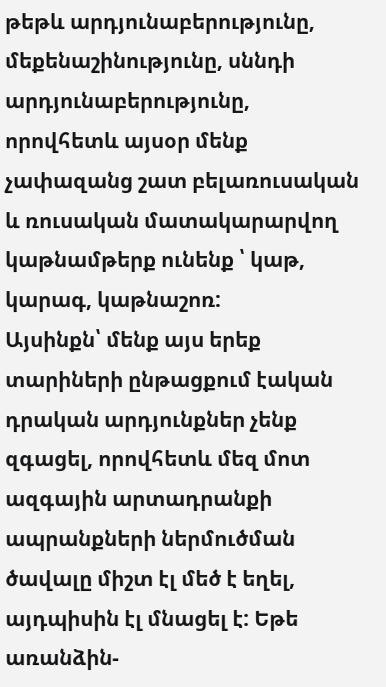թեթև արդյունաբերությունը, մեքենաշինությունը, սննդի արդյունաբերությունը, որովհետև այսօր մենք չափազանց շատ բելառուսական և ռուսական մատակարարվող կաթնամթերք ունենք ՝ կաթ, կարագ, կաթնաշոռ:
Այսինքն՝ մենք այս երեք տարիների ընթացքում էական դրական արդյունքներ չենք զգացել, որովհետև մեզ մոտ ազգային արտադրանքի ապրանքների ներմուծման ծավալը միշտ էլ մեծ է եղել, այդպիսին էլ մնացել է: Եթե առանձին-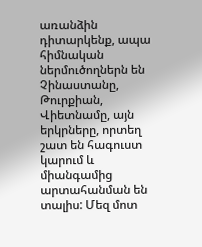առանձին դիտարկենք, ապա հիմնական ներմուծողներն են Չինաստանը, Թուրքիան, Վիետնամը, այն երկրները, որտեղ շատ են հագուստ կարում և միանգամից արտահանման են տալիս: Մեզ մոտ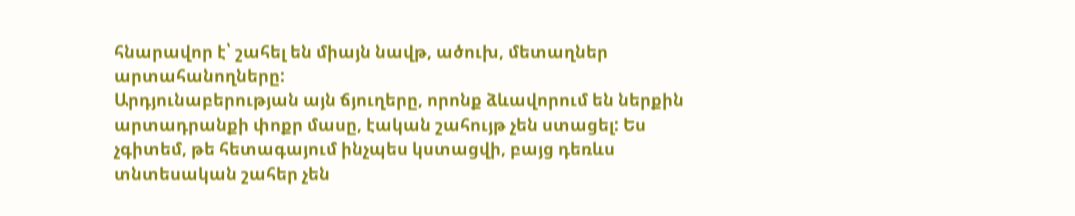հնարավոր է՝ շահել են միայն նավթ, ածուխ, մետաղներ արտահանողները:
Արդյունաբերության այն ճյուղերը, որոնք ձևավորում են ներքին արտադրանքի փոքր մասը, էական շահույթ չեն ստացել: Ես չգիտեմ, թե հետագայում ինչպես կստացվի, բայց դեռևս տնտեսական շահեր չեն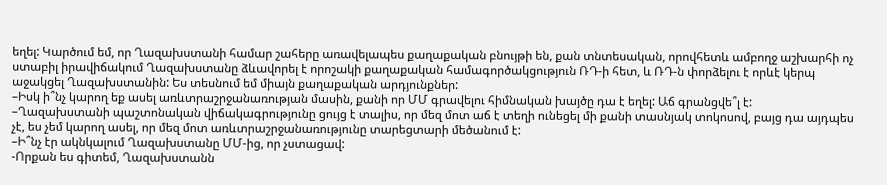եղել: Կարծում եմ, որ Ղազախստանի համար շահերը առավելապես քաղաքական բնույթի են, քան տնտեսական, որովհետև ամբողջ աշխարհի ոչ ստաբիլ իրավիճակում Ղազախստանը ձևավորել է որոշակի քաղաքական համագործակցություն ՌԴ-ի հետ, և ՌԴ-ն փորձելու է որևէ կերպ աջակցել Ղազախստանին: Ես տեսնում եմ միայն քաղաքական արդյունքներ:
–Իսկ ի՞նչ կարող եք ասել առևտրաշրջանառության մասին, քանի որ ՄՄ գրավելու հիմնական խայծը դա է եղել: Աճ գրանցվե՞լ է:
–Ղազախստանի պաշտոնական վիճակագրությունը ցույց է տալիս, որ մեզ մոտ աճ է տեղի ունեցել մի քանի տասնյակ տոկոսով, բայց դա այդպես չէ, ես չեմ կարող ասել, որ մեզ մոտ առևտրաշրջանառությունը տարեցտարի մեծանում է:
–Ի՞նչ էր ակնկալում Ղազախստանը ՄՄ-ից, որ չստացավ:
-Որքան ես գիտեմ, Ղազախստանն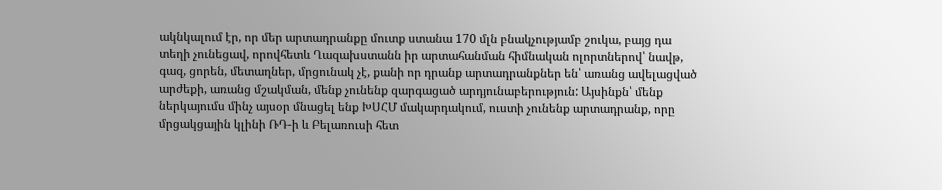ակնկալում էր, որ մեր արտադրանքը մուտք ստանա 170 մլն բնակչությամբ շուկա, բայց դա տեղի չունեցավ, որովհետև Ղազախստանն իր արտահանման հիմնական ոլորտներով՝ նավթ, գազ, ցորեն, մետաղներ, մրցունակ չէ, քանի որ դրանք արտադրանքներ են՝ առանց ավելացված արժեքի, առանց մշակման, մենք չունենք զարգացած արդյունաբերություն: Այսինքն՝ մենք ներկայումս մինչ այսօր մնացել ենք ԽՍՀՄ մակարդակում, ուստի չունենք արտադրանք, որը մրցակցային կլինի ՌԴ-ի և Բելառուսի հետ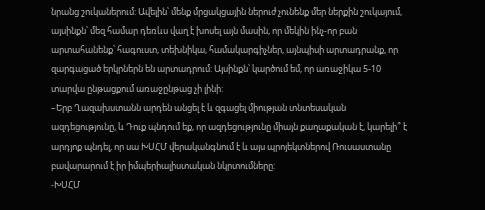նրանց շուկաներում: Ավելին՝ մենք մրցակցային ներուժ չունենք մեր ներքին շուկայում, այսինքն՝ մեզ համար դեռևս վաղ է խոսել այն մասին, որ մեկին ինչ-որ բան արտահանենք՝ հագուստ, տեխնիկա, համակարգիչներ, այնպիսի արտադրանք, որ զարգացած երկրներն են արտադրում: Այսինքն՝ կարծում եմ, որ առաջիկա 5-10 տարվա ընթացքում առաջընթաց չի լինի:
–Երբ Ղազախստանն արդեն անցել է և զգացել միության տնտեսական ազդեցությունը, և Դուք պնդում եք, որ ազդեցությունը միայն քաղաքական է, կարելի՞ է արդյոք պնդել, որ սա ԽՍՀՄ վերականգնում է և այս պրոյեկտներով Ռուսաստանը բավարարում է իր իմպերիալիստական նկրտումները:
-ԽՍՀՄ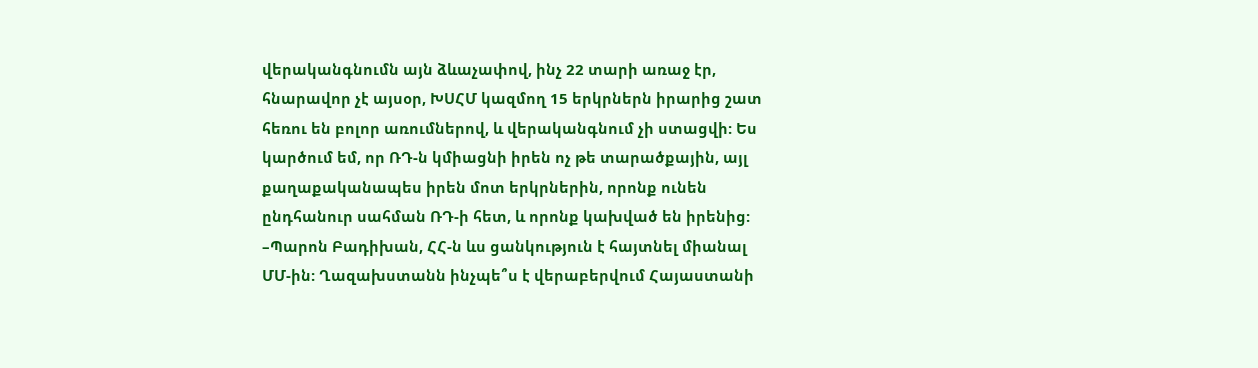վերականգնումն այն ձևաչափով, ինչ 22 տարի առաջ էր, հնարավոր չէ այսօր, ԽՍՀՄ կազմող 15 երկրներն իրարից շատ հեռու են բոլոր առումներով, և վերականգնում չի ստացվի: Ես կարծում եմ, որ ՌԴ-ն կմիացնի իրեն ոչ թե տարածքային, այլ քաղաքականապես իրեն մոտ երկրներին, որոնք ունեն ընդհանուր սահման ՌԴ-ի հետ, և որոնք կախված են իրենից:
–Պարոն Բադիխան, ՀՀ-ն ևս ցանկություն է հայտնել միանալ ՄՄ-ին: Ղազախստանն ինչպե՞ս է վերաբերվում Հայաստանի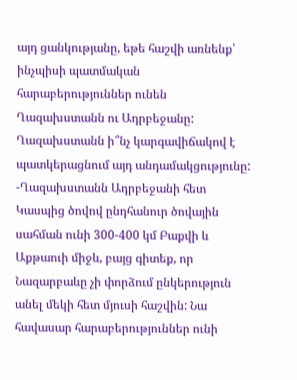այդ ցանկությանը, եթե հաշվի առնենք՝ ինչպիսի պատմական հարաբերություններ ունեն Ղազախստանն ու Ադրբեջանը: Ղազախստանն ի՞նչ կարգավիճակով է պատկերացնում այդ անդամակցությունը:
-Ղազախստանն Ադրբեջանի հետ Կասպից ծովով ընդհանուր ծովային սահման ունի 300-400 կմ Բաքվի և Աքթաուի միջև, բայց գիտեք, որ Նազարբաևը չի փորձում ընկերություն անել մեկի հետ մյուսի հաշվին: Նա հավասար հարաբերություններ ունի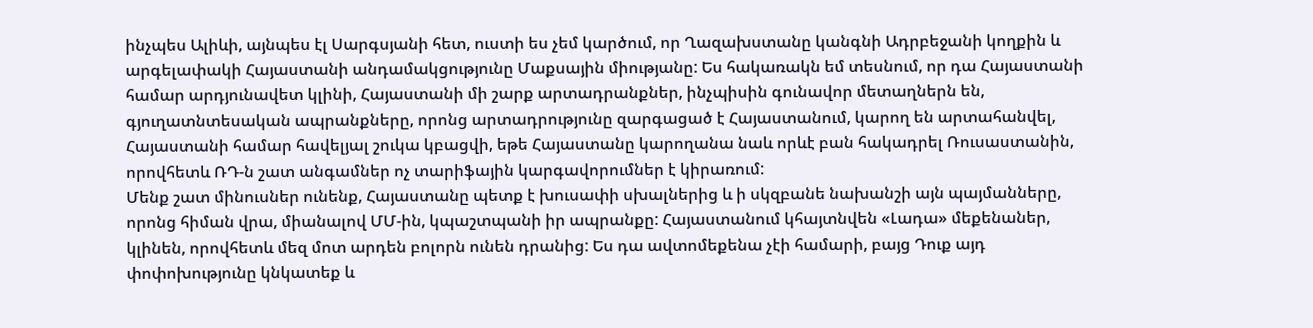ինչպես Ալիևի, այնպես էլ Սարգսյանի հետ, ուստի ես չեմ կարծում, որ Ղազախստանը կանգնի Ադրբեջանի կողքին և արգելափակի Հայաստանի անդամակցությունը Մաքսային միությանը: Ես հակառակն եմ տեսնում, որ դա Հայաստանի համար արդյունավետ կլինի, Հայաստանի մի շարք արտադրանքներ, ինչպիսին գունավոր մետաղներն են, գյուղատնտեսական ապրանքները, որոնց արտադրությունը զարգացած է Հայաստանում, կարող են արտահանվել, Հայաստանի համար հավելյալ շուկա կբացվի, եթե Հայաստանը կարողանա նաև որևէ բան հակադրել Ռուսաստանին, որովհետև ՌԴ-ն շատ անգամներ ոչ տարիֆային կարգավորումներ է կիրառում:
Մենք շատ մինուսներ ունենք, Հայաստանը պետք է խուսափի սխալներից և ի սկզբանե նախանշի այն պայմանները, որոնց հիման վրա, միանալով ՄՄ-ին, կպաշտպանի իր ապրանքը: Հայաստանում կհայտնվեն «Լադա» մեքենաներ, կլինեն, որովհետև մեզ մոտ արդեն բոլորն ունեն դրանից: Ես դա ավտոմեքենա չէի համարի, բայց Դուք այդ փոփոխությունը կնկատեք և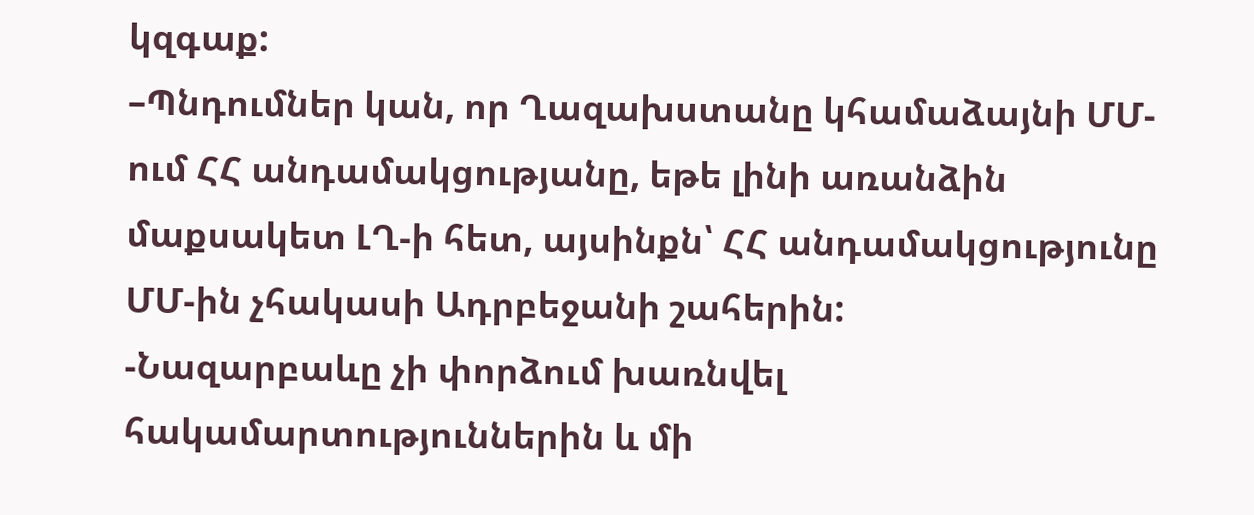կզգաք:
–Պնդումներ կան, որ Ղազախստանը կհամաձայնի ՄՄ-ում ՀՀ անդամակցությանը, եթե լինի առանձին մաքսակետ ԼՂ-ի հետ, այսինքն՝ ՀՀ անդամակցությունը ՄՄ-ին չհակասի Ադրբեջանի շահերին:
-Նազարբաևը չի փորձում խառնվել հակամարտություններին և մի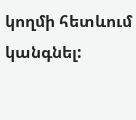կողմի հետևում կանգնել: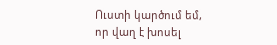Ուստի կարծում եմ, որ վաղ է խոսել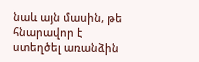նաև այն մասին, թե հնարավոր է ստեղծել առանձին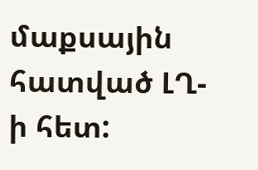մաքսային հատված ԼՂ-ի հետ: